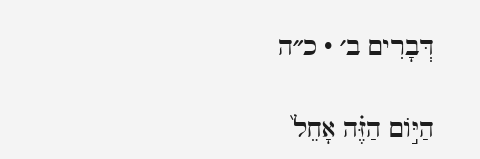דְּבָרִים ב׳ · כ״ה

הַיּ֣וֹם הַזֶּ֗ה אָחֵל֙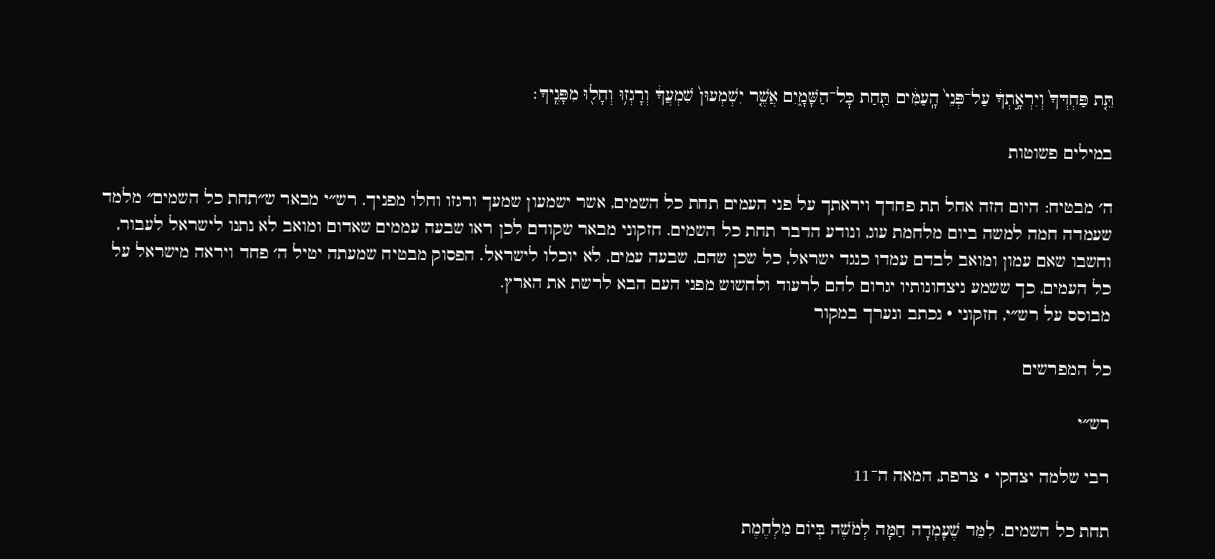תֵּ֤ת פַּחְדְּךָ֙ וְיִרְאָ֣תְךָ֔ עַל־פְּנֵי֙ הָֽעַמִּ֔ים תַּ֖חַת כׇּל־הַשָּׁמָ֑יִם אֲשֶׁ֤ר יִשְׁמְעוּן֙ שִׁמְעֲךָ֔ וְרָגְז֥וּ וְחָל֖וּ מִפָּנֶֽיךָ׃

במילים פשוטות

ה׳ מבטיח: היום הזה אחל תת פחדך ויראתך על פני העמים תחת כל השמים, אשר ישמעון שמעך ורגזו וחלו מפניך. רש״י מבאר ש״תחת כל השמים״ מלמד שעמדה חמה למשה ביום מלחמת עוג, ונודע הדבר תחת כל השמים. חזקוני מבאר שקודם לכן ראו שבעה עממים שאדום ומואב לא נתנו לישראל לעבור, וחשבו שאם עמון ומואב לבדם עמדו כנגד ישראל, כל שכן שהם, שבעה עמים, לא יוכלו לישראל. הפסוק מבטיח שמעתה יטיל ה׳ פחד ויראה מישראל על כל העמים, כך ששמע ניצחונותיו יגרום להם לרעוד ולחשוש מפני העם הבא לרשת את הארץ.
מבוסס על רש״י, חזקוני · נכתב ונערך במקור

כל המפרשים

רש״י

רבי שלמה יצחקי · צרפת, המאה ה־11

תחת כל השמים. לִמֵּד שֶׁעָמְדָה חַמָּה לְמֹשֶׁה בְּיוֹם מִלְחֶמֶת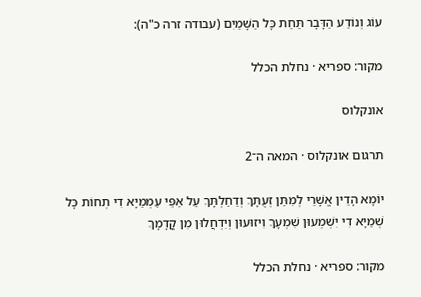עוֹג וְנוֹדַע הַדָּבָר תַּחַת כָּל הַשָּׁמַיִם (עבודה זרה כ"ה):

מקור: ספריא · נחלת הכלל

אונקלוס

תרגום אונקלוס · המאה ה־2

יוֹמָא הָדֵין אֱשָׁרֵי לְמִתַּן זְעֻתָּךְ וְדַחַלְתָּךְ עַל אַפֵּי עַמְמַיָא דִי תְחוֹת כָּל שְׁמַיָא דִי יִשְׁמְעוּן שִׁמְעָךְ וִיזוּעוּן וְיִדְחֲלוּן מִן קֳדָמָךְ

מקור: ספריא · נחלת הכלל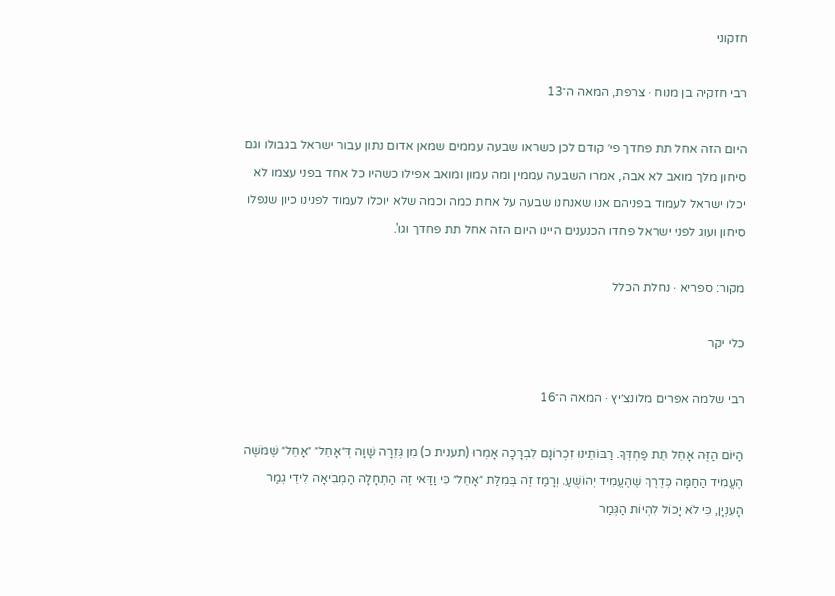חזקוני

רבי חזקיה בן מנוח · צרפת, המאה ה־13

היום הזה אחל תת פחדך פי׳ קודם לכן כשראו שבעה עממים שמאן אדום נתון עבור ישראל בגבולו וגם סיחון מלך מואב לא אבה, אמרו השבעה עממין ומה עמון ומואב אפילו כשהיו כל אחד בפני עצמו לא יכלו ישראל לעמוד בפניהם אנו שאנחנו שבעה על אחת כמה וכמה שלא יוכלו לעמוד לפנינו כיון שנפלו סיחון ועוג לפני ישראל פחדו הכנענים היינו היום הזה אחל תת פחדך וגו'.

מקור: ספריא · נחלת הכלל

כלי יקר

רבי שלמה אפרים מלונצ׳יץ · המאה ה־16

הַיּוֹם הַזֶּה אָחֵל תֵּת פַּחְדְּךָ. רַבּוֹתֵינוּ זִכְרוֹנָם לִבְרָכָה אָמְרוּ (תענית כ) מִן גְּזֵרָה שָׁוָה דְּ״אָחֵל״ ״אָחֵל״ שֶׁמֹּשֶׁה הֶעֱמִיד הַחַמָּה כְּדֶרֶךְ שֶׁהֶעֱמִיד יְהוֹשֻׁעַ. וְרָמַז זֶה בְּמִלַּת ״אָחֵל״ כִּי וַדַּאי זֶה הַתְחָלָה הַמְבִיאָה לִידֵי גְמַר הָעִנְיָן, כִּי לֹא יָכוֹל לִהְיוֹת הַגְּמַר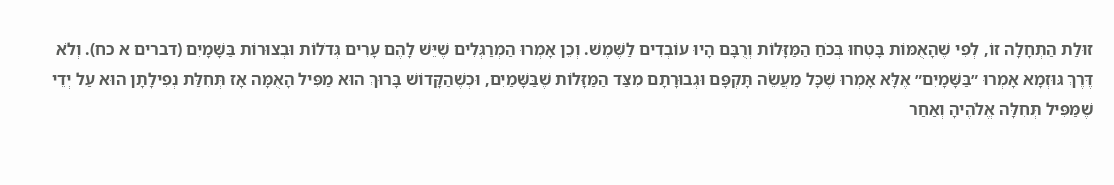זוּלַת הַתְחָלָה זוֹ, לְפִי שֶׁהָאֻמּוֹת בָּטְחוּ בְּכֹחַ הַמַּזָּלוֹת וְרֻבָּם הָיוּ עוֹבְדִים לַשֶּׁמֶשׁ. וְכֵן אָמְרוּ הַמְרַגְּלִים שֶׁיֵּשׁ לָהֶם עָרִים גְּדֹלוֹת וּבְצוּרוֹת בַּשָּׁמָיִם (דברים א כח). וְלֹא דֶּרֶךְ גּוּזְמָא אָמְרוּ ״בַּשָּׁמָיִם״ אֶלָּא אָמְרוּ שֶׁכָּל מַעֲשֵׂה תָּקְפָּם וּגְבוּרָתָם מִצַּד הַמַּזָּלוֹת שֶׁבַּשָּׁמַיִם, וּכְשֶׁהַקָּדוֹשׁ בָּרוּךְ הוּא מַפִּיל הָאֻמָּה אָז תְּחִלַּת נְפִילָתָן הוּא עַל יְדֵי שֶׁמַּפִּיל תְּחִלָּה אֱלֹהֶיהָ וְאַחַר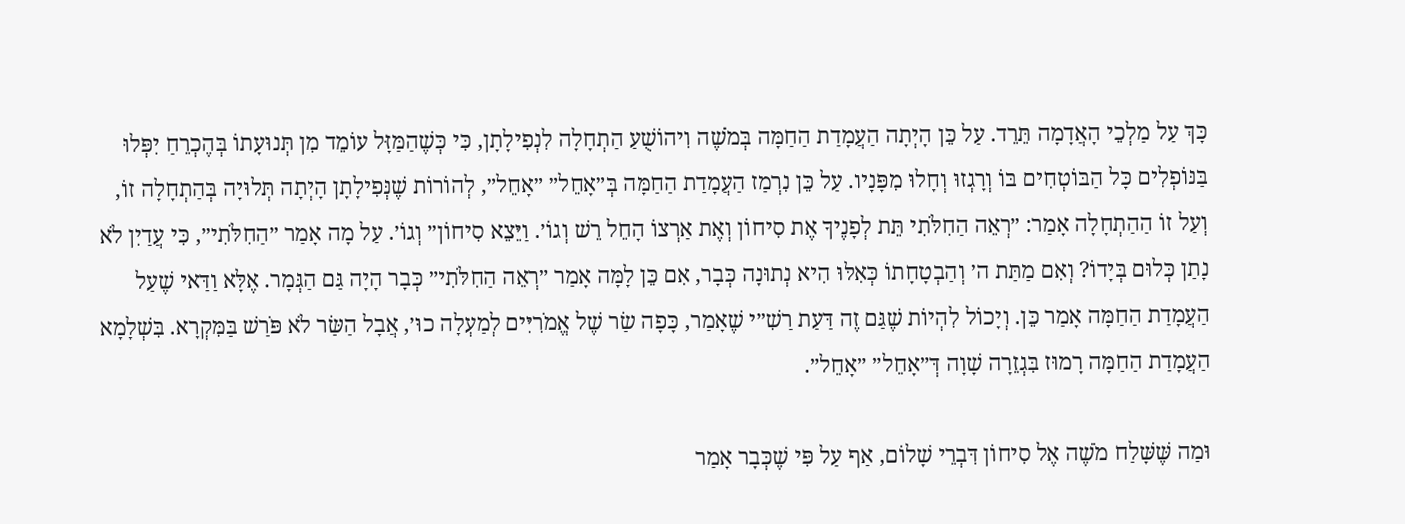כָּךְ עַל מַלְכֵי הָאֲדָמָה תֵּרֵד. עַל כֵּן הָיְתָה הַעֲמָדַת הַחַמָּה בְּמֹשֶׁה וִיהוֹשֻׁעַ הַתְחָלָה לִנְפִילָתָן, כִּי כְּשֶׁהַמַּזָּל עוֹמֵד מִן תְּנוּעָתוֹ בְּהֶכְרֵחַ יִפְּלוּ בַּנּוֹפְלִים כָּל הַבּוֹטְחִים בּוֹ וְרָגְזוּ וְחָלוּ מִפָּנָיו. עַל כֵּן נִרְמַז הַעֲמָדַת הַחַמָּה בְּ״אָחֵל״ ״אָחֵל״, לְהוֹרוֹת שֶׁנְּפִילָתָן הָיְתָה תְּלוּיָה בְּהַתְחָלָה זוֹ, וְעַל זוֹ הַהַתְחָלָה אָמַר: ״רְאֵה הַחִלֹּתִי תֵּת לְפָנֶיךָ אֶת סִיחוֹן וְאֶת אַרְצוֹ הָחֵל רֵשׁ וְגוֹ׳. וַיֵּצֵא סִיחוֹן״ וְגוֹ׳. עַל מָה אָמַר ״הַחִלֹּתִי״, כִּי עֲדַיִן לֹא נָתַן כְּלוּם בְּיָדוֹ? וְאִם מַתַּת ה׳ וְהַבְטָחָתוֹ כְּאִלּוּ הִיא נְתוּנָה כְּבָר, אִם כֵּן לָמָּה אָמַר ״רְאֵה הַחִלֹּתִי״ כְּבָר הָיָה גַּם הַגְּמָר. אֶלָּא וַדַּאי שֶׁעַל הַעֲמָדַת הַחַמָּה אָמַר כֵּן. וְיָכוֹל לִהְיוֹת שֶׁגַּם זֶה דַּעַת רַשִׁ״י שֶׁאָמַר, כָּפָה שַׂר שֶׁל אֱמֹרִיִּים לְמַעְלָה כוּ׳, אֲבָל הַשַּׂר לֹא פֹּרַשׁ בַּמִּקְרָא. בִּשְׁלָמָא הַעֲמָדַת הַחַמָּה רָמוּז בִּגְזֵרָה שָׁוָה דְּ״אָחֵל״ ״אָחֵל״.

וּמַה שֶּׁשָּׁלַח מֹשֶׁה אֶל סִיחוֹן דִּבְרֵי שָׁלוֹם, אַף עַל פִּי שֶׁכְּבָר אָמַר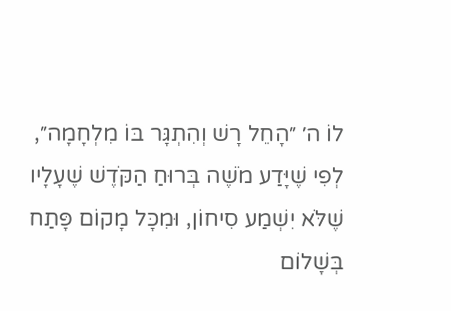לוֹ ה׳ ״הָחֵל רָשׁ וְהִתְגָּר בּוֹ מִלְחָמָה״, לְפִי שֶׁיָּדַע מֹשֶׁה בְּרוּחַ הַקֹּדֶשׁ שֶׁעָלָיו שֶׁלֹּא יִשְׁמַע סִיחוֹן, וּמִכָּל מָקוֹם פָּתַח בְּשָׁלוֹם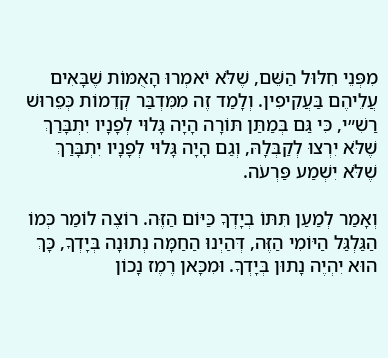מִפְּנֵי חִלּוּל הַשֵּׁם, שֶׁלֹּא יֹאמְרוּ הָאֻמּוֹת שֶׁבָּאִים עֲלֵיהֶם בַּעֲקִיפִין. וְלָמַד זֶה מִמִּדְבַּר קְדֵמוֹת כְּפֵרוּשׁ רַשִׁ״י, כִּי גַּם בְּמַתַּן תּוֹרָה הָיָה גָּלוּי לְפָנָיו יִתְבָּרַךְ שֶׁלֹּא יִרְצוּ לְקַבְּלָהּ, וְגַם הָיָה גָּלוּי לְפָנָיו יִתְבָּרַךְ שֶׁלֹּא יִשְׁמַע פַּרְעֹה.

וְאָמַר לְמַעַן תִּתּוֹ בְיָדְךָ כַּיּוֹם הַזֶּה. רוֹצֶה לוֹמַר כְּמוֹ הַגַּלְגַּל הַיּוֹמִי הַזֶּה, דְּהַיְנוּ הַחַמָּה נְתוּנָה בְּיָדְךָ, כָּךְ הוּא יִהְיֶה נָתוּן בְּיָדְךָ. וּמִכָּאן רֶמֶז נָכוֹן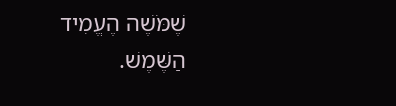שֶׁמֹּשֶׁה הֶעֱמִיד הַשֶּׁמֶשׁ.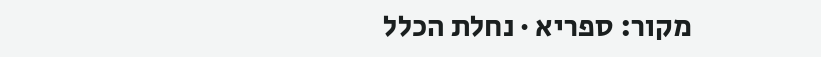מקור: ספריא · נחלת הכלל